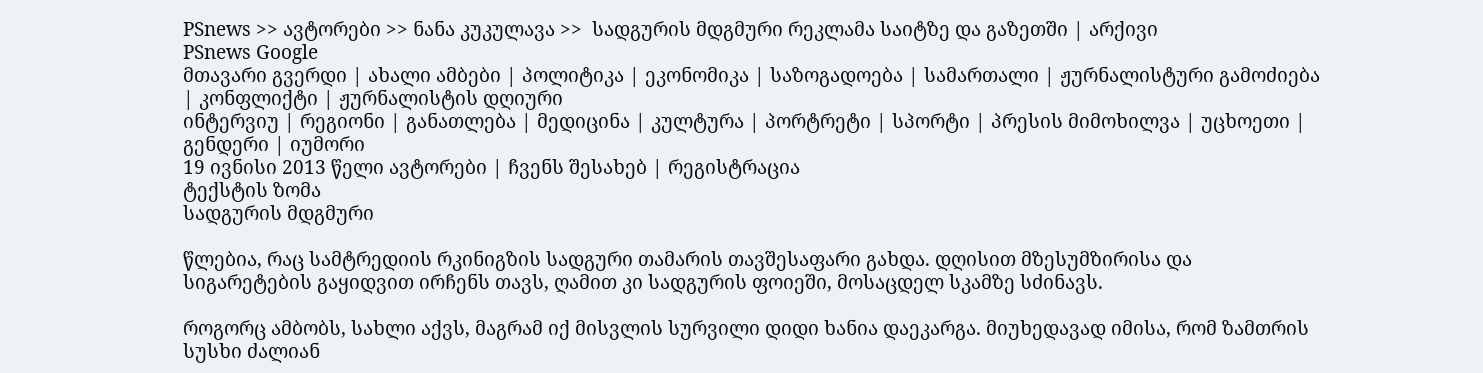PSnews >> ავტორები >> ნანა კუკულავა >>  სადგურის მდგმური რეკლამა საიტზე და გაზეთში | არქივი
PSnews Google
მთავარი გვერდი | ახალი ამბები | პოლიტიკა | ეკონომიკა | საზოგადოება | სამართალი | ჟურნალისტური გამოძიება | კონფლიქტი | ჟურნალისტის დღიური
ინტერვიუ | რეგიონი | განათლება | მედიცინა | კულტურა | პორტრეტი | სპორტი | პრესის მიმოხილვა | უცხოეთი | გენდერი | იუმორი
19 ივნისი 2013 წელი ავტორები | ჩვენს შესახებ | რეგისტრაცია
ტექსტის ზომა
სადგურის მდგმური

წლებია, რაც სამტრედიის რკინიგზის სადგური თამარის თავშესაფარი გახდა. დღისით მზესუმზირისა და სიგარეტების გაყიდვით ირჩენს თავს, ღამით კი სადგურის ფოიეში, მოსაცდელ სკამზე სძინავს.

როგორც ამბობს, სახლი აქვს, მაგრამ იქ მისვლის სურვილი დიდი ხანია დაეკარგა. მიუხედავად იმისა, რომ ზამთრის სუსხი ძალიან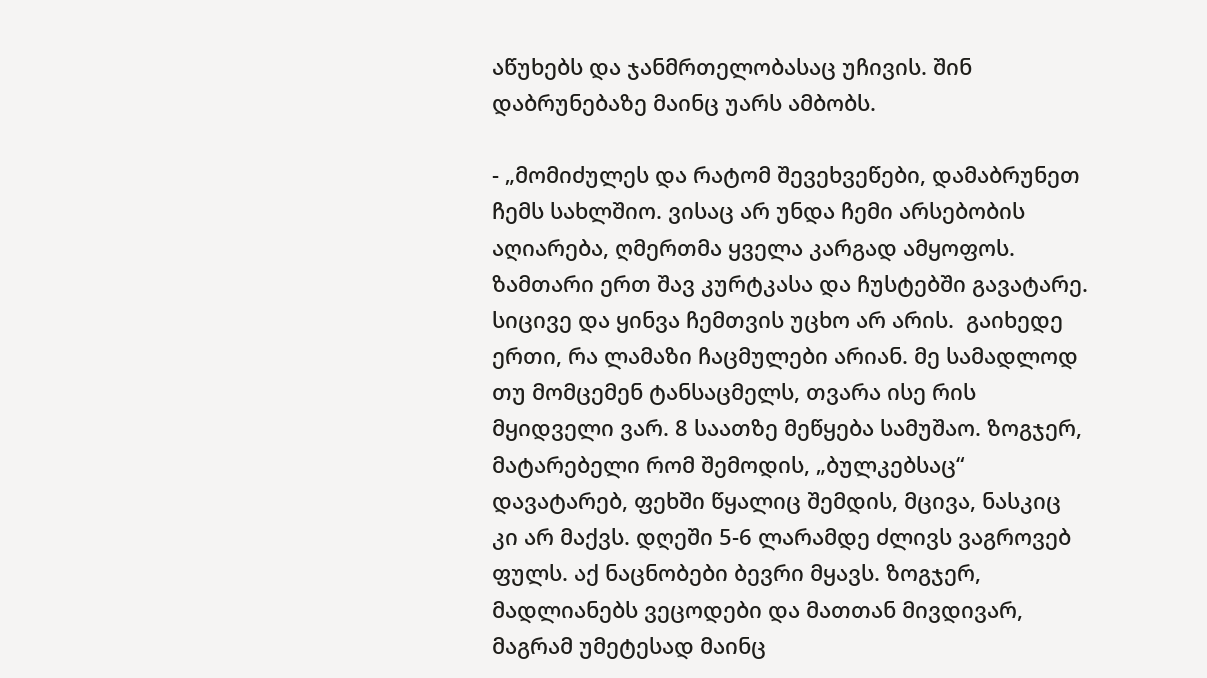აწუხებს და ჯანმრთელობასაც უჩივის. შინ დაბრუნებაზე მაინც უარს ამბობს.

- „მომიძულეს და რატომ შევეხვეწები, დამაბრუნეთ ჩემს სახლშიო. ვისაც არ უნდა ჩემი არსებობის აღიარება, ღმერთმა ყველა კარგად ამყოფოს. ზამთარი ერთ შავ კურტკასა და ჩუსტებში გავატარე. სიცივე და ყინვა ჩემთვის უცხო არ არის.  გაიხედე ერთი, რა ლამაზი ჩაცმულები არიან. მე სამადლოდ თუ მომცემენ ტანსაცმელს, თვარა ისე რის მყიდველი ვარ. 8 საათზე მეწყება სამუშაო. ზოგჯერ, მატარებელი რომ შემოდის, „ბულკებსაც“ დავატარებ, ფეხში წყალიც შემდის, მცივა, ნასკიც კი არ მაქვს. დღეში 5-6 ლარამდე ძლივს ვაგროვებ ფულს. აქ ნაცნობები ბევრი მყავს. ზოგჯერ, მადლიანებს ვეცოდები და მათთან მივდივარ, მაგრამ უმეტესად მაინც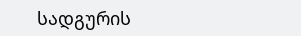სადგურის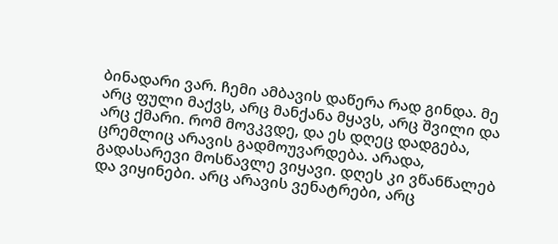ბინადარი ვარ. ჩემი ამბავის დაწერა რად გინდა. მე არც ფული მაქვს, არც მანქანა მყავს, არც შვილი და არც ქმარი. რომ მოვკვდე, და ეს დღეც დადგება, ცრემლიც არავის გადმოუვარდება. არადა, გადასარევი მოსწავლე ვიყავი. დღეს კი ვწანწალებ და ვიყინები. არც არავის ვენატრები, არც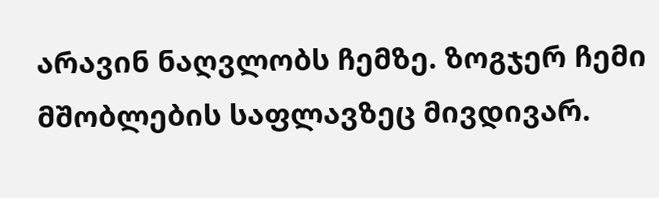არავინ ნაღვლობს ჩემზე. ზოგჯერ ჩემი მშობლების საფლავზეც მივდივარ.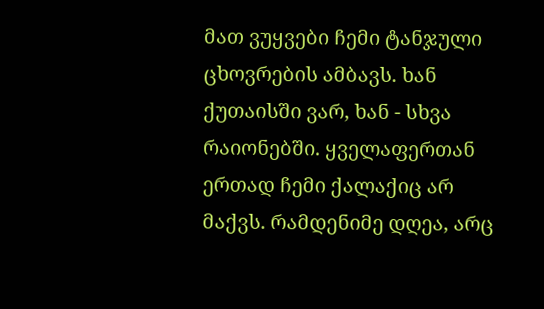მათ ვუყვები ჩემი ტანჯული ცხოვრების ამბავს. ხან ქუთაისში ვარ, ხან - სხვა რაიონებში. ყველაფერთან ერთად ჩემი ქალაქიც არ მაქვს. რამდენიმე დღეა, არც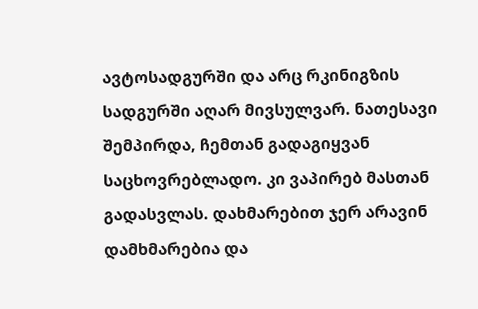ავტოსადგურში და არც რკინიგზის სადგურში აღარ მივსულვარ. ნათესავი შემპირდა, ჩემთან გადაგიყვან საცხოვრებლადო. კი ვაპირებ მასთან გადასვლას. დახმარებით ჯერ არავინ დამხმარებია და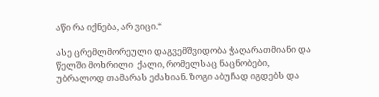აწი რა იქნება, არ ვიცი.“

ასე ცრემლმორეული დაგვემშვიდობა ჭაღარათმიანი და წელში მოხრილი  ქალი, რომელსაც ნაცნობები, უბრალოდ თამარას ეძახიან. ზოგი აბუჩად იგდებს და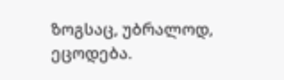ზოგსაც, უბრალოდ, ეცოდება.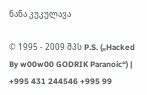ნანა კუკულავა

© 1995 - 2009 შპს P.S. („Hacked By w00w00 GODRIK Paranoic“) | +995 431 244546 +995 99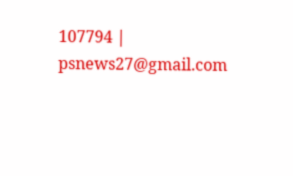107794 | psnews27@gmail.com